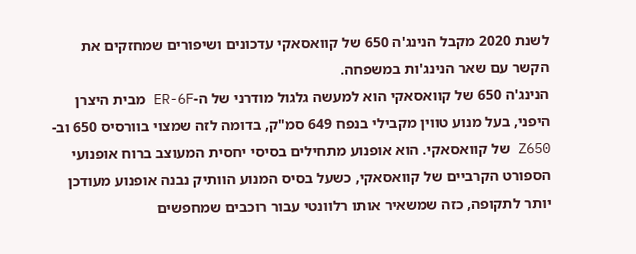לשנת 2020 מקבל הנינג'ה 650 של קוואסאקי עדכונים ושיפורים שמחזקים את הקשר עם שאר הנינג'ות במשפחה.
הנינג'ה 650 של קוואסאקי הוא למעשה גלגול מודרני של ה-ER-6F מבית היצרן היפני, בעל מנוע טווין מקבילי בנפח 649 סמ"ק, בדומה לזה שמצוי בוורסיס 650 וב-Z650 של קוואסאקי. הוא אופנוע מתחילים בסיסי יחסית המעוצב ברוח אופנועי הספורט הקרביים של קוואסאקי, כשעל בסיס המנוע הוותיק נבנה אופנוע מעודכן יותר לתקופה, כזה שמשאיר אותו רלוונטי עבור רוכבים שמחפשים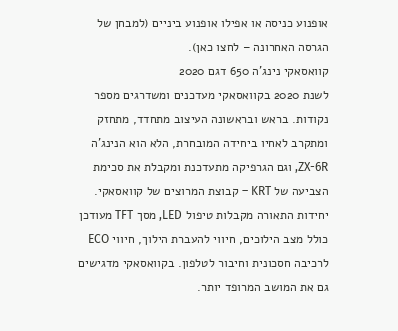אופנוע כניסה או אפילו אופנוע ביניים (למבחן של הגרסה האחרונה – לחצו כאן).
קוואסאקי נינג'ה 650 דגם 2020
לשנת 2020 בקוואסאקי מעדכנים ומשדרגים מספר נקודות. בראש ובראשונה העיצוב מתחדד, מתחזק ומתקרב לאחיו ביחידה המובחרת, הלא הוא הנינג'ה ZX-6R, וגם הגרפיקה מתעדכנת ומקבלת את סכימת הצביעה של KRT – קבוצת המרוצים של קוואסאקי. יחידות התאורה מקבלות טיפול LED, מסך TFT מעודכן כולל מצב הילוכים, חיווי להעברת הילוך, חיווי ECO לרכיבה חסכונית וחיבור לטלפון. בקוואסאקי מדגישים גם את המושב המרופד יותר.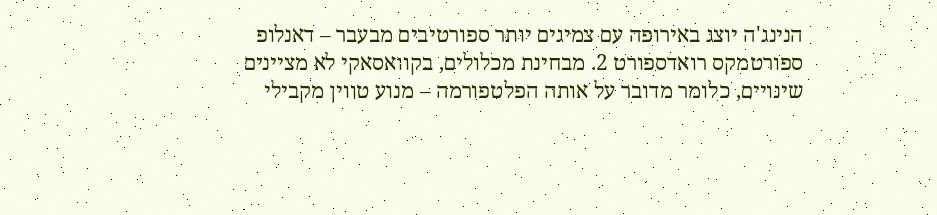הנינג'ה יוצג באירופה עם צמיגים יותר ספורטיבים מבעבר – דאנלופ ספורטמקס רואדספורט 2. מבחינת מכלולים, בקוואסאקי לא מציינים שינויים, כלומר מדובר על אותה הפלטפורמה – מנוע טווין מקבילי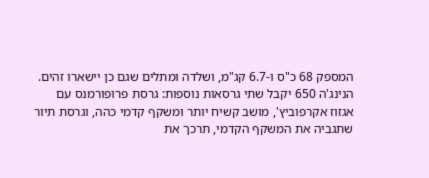המספק 68 כ"ס ו-6.7 קג"מ, ושלדה ומתלים שגם כן יישארו זהים.
הנינג'ה 650 יקבל שתי גרסאות נוספות: גרסת פרופורמנס עם אגזוז אקרפוביץ', מושב קשיח יותר ומשקף קדמי כהה, וגרסת תיור שתגביה את המשקף הקדמי, תרכך את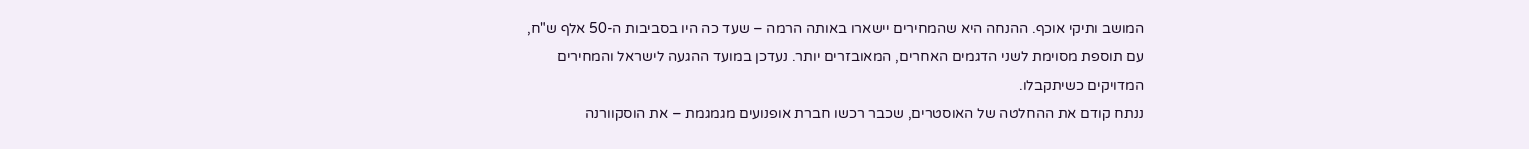המושב ותיקי אוכף. ההנחה היא שהמחירים יישארו באותה הרמה – שעד כה היו בסביבות ה-50 אלף ש"ח, עם תוספת מסוימת לשני הדגמים האחרים, המאובזרים יותר. נעדכן במועד ההגעה לישראל והמחירים המדויקים כשיתקבלו.
ננתח קודם את ההחלטה של האוסטרים, שכבר רכשו חברת אופנועים מגמגמת – את הוסקוורנה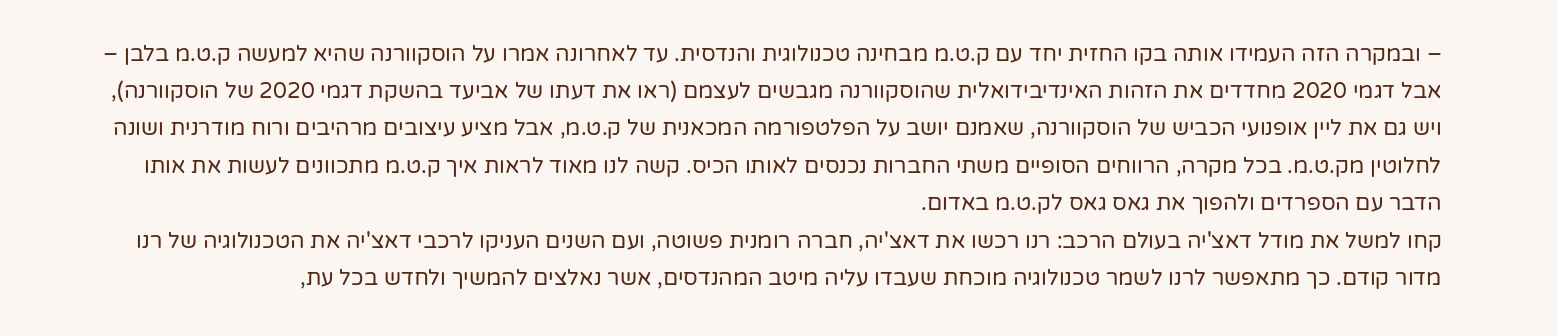– ובמקרה הזה העמידו אותה בקו החזית יחד עם ק.ט.מ מבחינה טכנולוגית והנדסית. עד לאחרונה אמרו על הוסקוורנה שהיא למעשה ק.ט.מ בלבן – אבל דגמי 2020 מחדדים את הזהות האינדיבידואלית שהוסקוורנה מגבשים לעצמם (ראו את דעתו של אביעד בהשקת דגמי 2020 של הוסקוורנה), ויש גם את ליין אופנועי הכביש של הוסקוורנה, שאמנם יושב על הפלטפורמה המכאנית של ק.ט.מ, אבל מציע עיצובים מרהיבים ורוח מודרנית ושונה לחלוטין מק.ט.מ. בכל מקרה, הרווחים הסופיים משתי החברות נכנסים לאותו הכיס. קשה לנו מאוד לראות איך ק.ט.מ מתכוונים לעשות את אותו הדבר עם הספרדים ולהפוך את גאס גאס לק.ט.מ באדום.
קחו למשל את מודל דאצ'יה בעולם הרכב: רנו רכשו את דאצ'יה, חברה רומנית פשוטה, ועם השנים העניקו לרכבי דאצ'יה את הטכנולוגיה של רנו מדור קודם. כך מתאפשר לרנו לשמר טכנולוגיה מוכחת שעבדו עליה מיטב המהנדסים, אשר נאלצים להמשיך ולחדש בכל עת,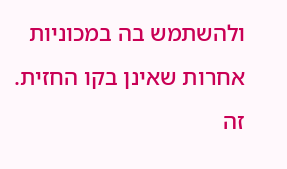ולהשתמש בה במכוניות אחרות שאינן בקו החזית. זה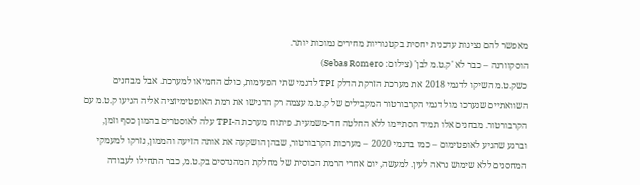מאפשר להם נציגות עדכנית יחסית בקטגוריות מחירים נמוכות יותר.
הוסקוורנה – כבר לא 'ק.ט.מ לבן' (צילום: Sebas Romero)
כשק.ט.מ השיקו לדגמי 2018 את מערכת הזרקת הדלק TPI לדגמי שתי הפעימות, כולם החמיאו למערכת. אבל מבחנים השוואתיים שנערכו מול דגמי הקרבורטור המקבילים של ק.ט.מ עצמה רק הדגישו את רמת האופטימיזציה אליה הגיעו ק.ט.מ עם הקרבורטור. מבחנים אלו תמיד הסתיימו ללא החלטה חד-משמעית. פיתוח מערכת ה-TPI עלה לאוסטרים בהמון כסף וזמן, וברגע שהגיע לאופטימום – כמו בדגמי 2020 – מערכות הקרבורטור, שבהן הושקעה את אותה הזיעה והממון, נזרקו למעמקי המחסנים ללא שימוש נראה לעין. למעשה, יום אחרי הרמת הכוסית של מחלקת המהנדסים בק.ט.מ, כבר התחילו לעבודה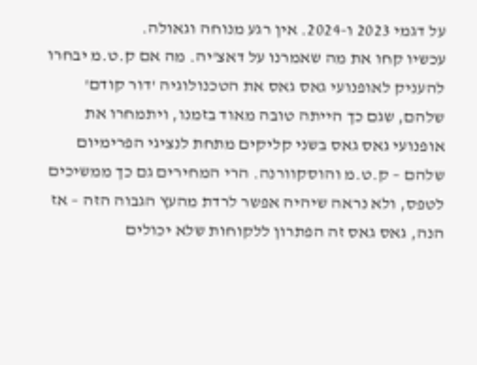על דגמי 2023 ו-2024. אין רגע מנוחה וגאולה.
עכשיו קחו את מה שאמרנו על דאצ'יה. מה אם ק.ט.מ יבחרו להעניק לאופנועי גאס גאס את הטכנולוגיה 'דור קודם' שלהם, שגם כך הייתה טובה מאוד בזמנו, ויתמחרו את אופנועי גאס גאס בשני קליקים מתחת לנציגי הפרימיום שלהם – ק.ט.מ והוסקוורנה. הרי המחירים גם כך ממשיכים לטפס, ולא נראה שיהיה אפשר לרדת מהעץ הגבוה הזה – אז הנה, גאס גאס זה הפתרון ללקוחות שלא יכולים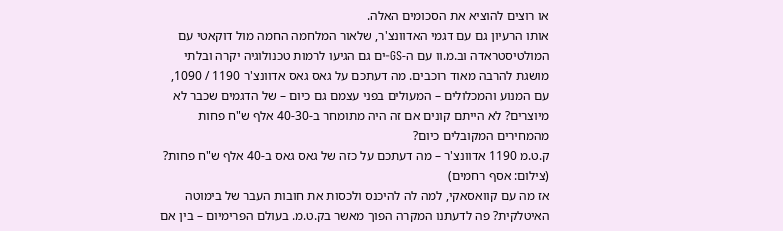או רוצים להוציא את הסכומים האלה.
אותו הרעיון גם עם דגמי האדוונצ'ר, שלאור המלחמה החמה מול דוקאטי עם המולטיסטראדה וב.מ.וו עם ה-GS-ים גם הגיעו לרמות טכנולוגיה יקרה ובלתי מושגת להרבה מאוד רוכבים. מה דעתכם על גאס גאס אדוונצ'ר 1190 / 1090, עם המנוע והמכלולים – המעולים בפני עצמם גם כיום – של הדגמים שכבר לא מיוצרים? לא הייתם קונים אם זה היה מתומחר ב-40-30 אלף ש"ח פחות מהמחירים המקובלים כיום?
ק.ט.מ 1190 אדוונצ'ר – מה דעתכם על כזה של גאס גאס ב-40 אלף ש"ח פחות? (צילום: אסף רחמים)
אז מה עם קוואסאקי, למה לה להיכנס ולכסות את חובות העבר של בימוטה האיטלקית? פה לדעתנו המקרה הפוך מאשר בק.ט.מ. בעולם הפרימיום – בין אם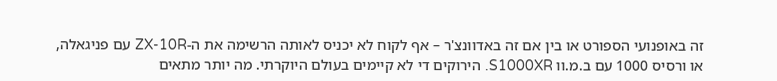זה באופנועי הספורט או בין אם זה באדוונצ'ר – אף לקוח לא יכניס לאותה הרשימה את ה-ZX-10R עם פניגאלה, או ורסיס 1000 עם ב.מ.וו S1000XR. הירוקים די לא קיימים בעולם היוקרתי. מה יותר מתאים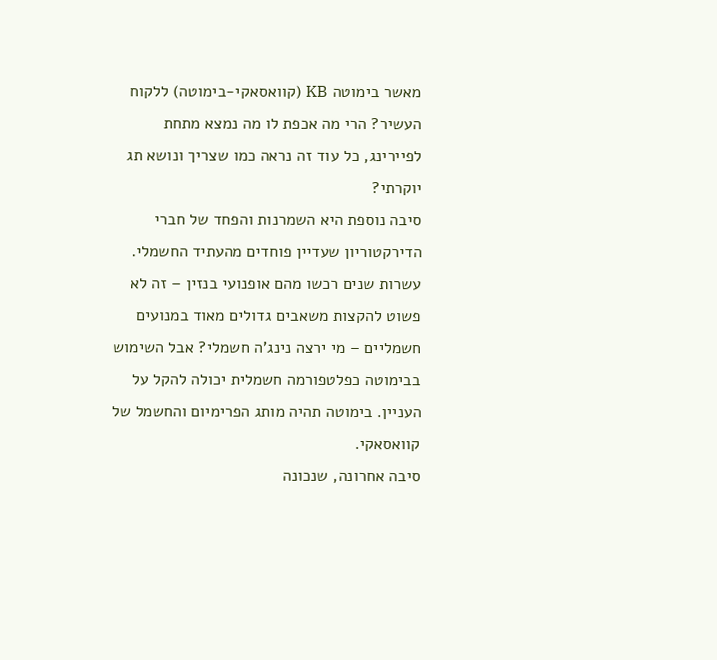מאשר בימוטה KB (קוואסאקי-בימוטה) ללקוח העשיר? הרי מה אכפת לו מה נמצא מתחת לפיירינג, כל עוד זה נראה כמו שצריך ונושא תג יוקרתי?
סיבה נוספת היא השמרנות והפחד של חברי הדירקטוריון שעדיין פוחדים מהעתיד החשמלי. עשרות שנים רכשו מהם אופנועי בנזין – זה לא פשוט להקצות משאבים גדולים מאוד במנועים חשמליים – מי ירצה נינג'ה חשמלי? אבל השימוש בבימוטה כפלטפורמה חשמלית יכולה להקל על העניין. בימוטה תהיה מותג הפרימיום והחשמל של קוואסאקי.
סיבה אחרונה, שנכונה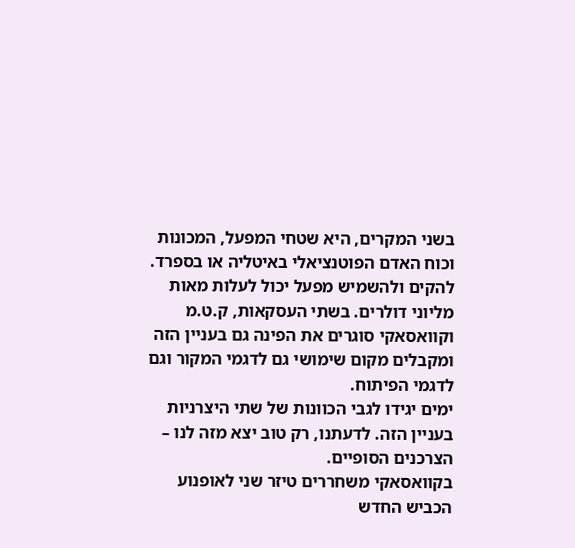בשני המקרים, היא שטחי המפעל, המכונות וכוח האדם הפוטנציאלי באיטליה או בספרד. להקים ולהשמיש מפעל יכול לעלות מאות מליוני דולרים. בשתי העסקאות, ק.ט.מ וקוואסאקי סוגרים את הפינה גם בעניין הזה ומקבלים מקום שימושי גם לדגמי המקור וגם לדגמי הפיתוח.
ימים יגידו לגבי הכוונות של שתי היצרניות בעניין הזה. לדעתנו, רק טוב יצא מזה לנו – הצרכנים הסופיים.
בקוואסאקי משחררים טיזר שני לאופנוע הכביש החדש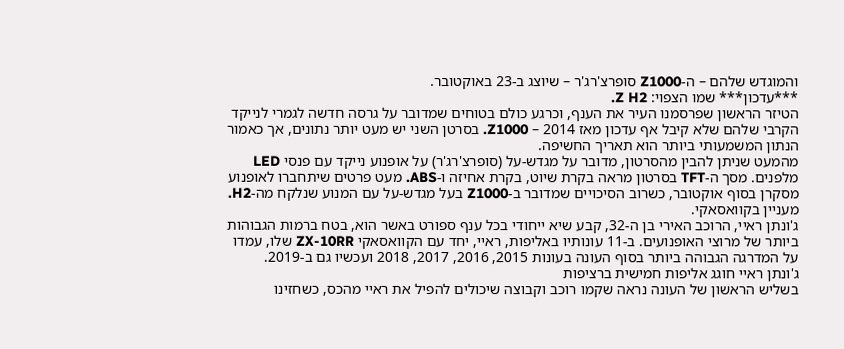והמוגדש שלהם – ה-Z1000 סופרצ'רג'ר – שיוצג ב-23 באוקטובר.
***עדכון*** שמו הצפוי: Z H2.
הטיזר הראשון שפרסמנו העיר את הענף, וכרגע כולם בטוחים שמדובר על גרסה חדשה לגמרי לנייקד הקרבי שלהם שלא קיבל אף עדכון מאז 2014 – Z1000. בסרטן השני יש מעט יותר נתונים, אך כאמור הנתון המשמעותי ביותר הוא תאריך החשיפה.
מהמעט שניתן להבין מהסרטון, מדובר על מגדש-על (סופרצ'רג'ר) על אופנוע נייקד עם פנסי LED מלפנים. מסך ה-TFT בסרטון מראה בקרת שיוט, בקרת אחיזה ו-ABS. מעט פרטים שיתחברו לאופנוע מסקרן בסוף אוקטובר, כשרוב הסיכויים שמדובר ב-Z1000 בעל מגדש-על עם המנוע שנלקח מה-H2. מעניין בקוואסאקי.
ג'ונתן ראיי, הרוכב האירי בן ה-32, קבע שיא ייחודי בכל ענף ספורט באשר הוא, בטח ברמות הגבוהות ביותר של מרוצי האופנועים. ב-11 עונותיו באליפות, ראיי, יחד עם הקוואסאקי ZX-10RR שלו, עמדו על המדרגה הגבוהה ביותר בסוף העונה בעונות 2015, 2016, 2017, 2018 ועכשיו גם ב-2019.
ג'ונתן ראיי חוגג אליפות חמישית ברציפות
בשליש הראשון של העונה נראה שקמו רוכב וקבוצה שיכולים להפיל את ראיי מהכס, כשחזינו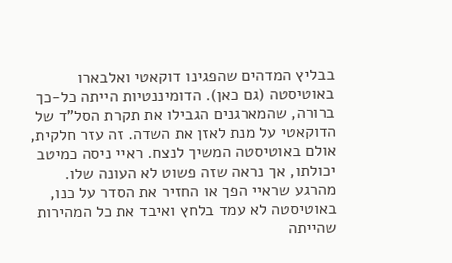בבליץ המדהים שהפגינו דוקאטי ואלבארו באוטיסטה (גם כאן). הדומיננטיות הייתה כל-כך ברורה, שהמארגנים הגבילו את תקרת הסל"ד של הדוקאטי על מנת לאזן את השדה. זה עזר חלקית, אולם באוטיסטה המשיך לנצח. ראיי ניסה כמיטב יכולתו, אך נראה שזה פשוט לא העונה שלו. מהרגע שראיי הפך או החזיר את הסדר על כנו, באוטיסטה לא עמד בלחץ ואיבד את כל המהירות שהייתה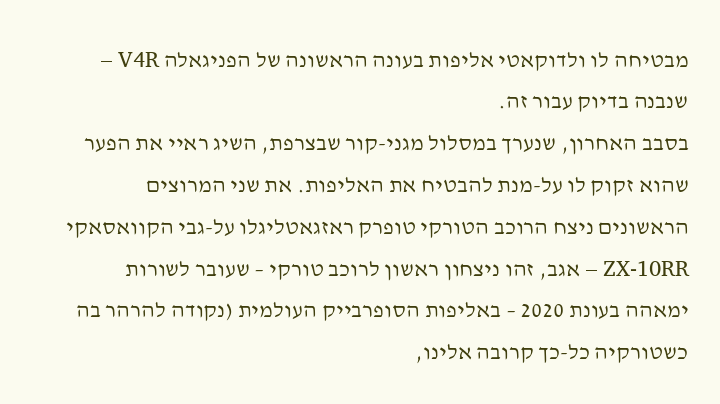מבטיחה לו ולדוקאטי אליפות בעונה הראשונה של הפניגאלה V4R – שנבנה בדיוק עבור זה.
בסבב האחרון, שנערך במסלול מגני-קור שבצרפת, השיג ראיי את הפער שהוא זקוק לו על-מנת להבטיח את האליפות. את שני המרוצים הראשונים ניצח הרוכב הטורקי טופרק ראזגאטליגלו על-גבי הקוואסאקי ZX-10RR – אגב, זהו ניצחון ראשון לרוכב טורקי – שעובר לשורות ימאהה בעונת 2020 – באליפות הסופרבייק העולמית (נקודה להרהר בה כשטורקיה כל-כך קרובה אלינו,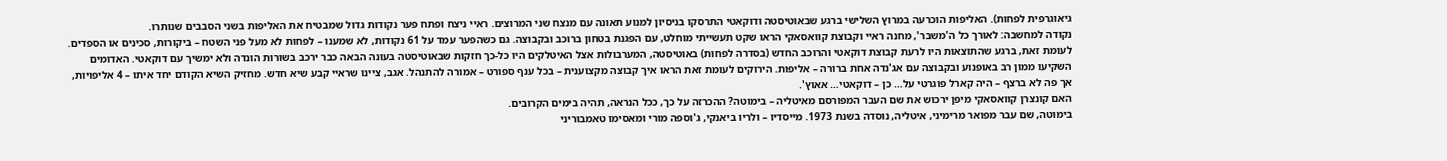גיאוגרפית לפחות). האליפות הוכרעה במרוץ השלישי ברגע שבאוטיסטה ודוקאטי התרסקו בניסיון למנוע תאונה עם מנצח שני המרוצים. ראיי ניצח ופתח פער נקודות גדול שמבטיח את האליפות בשני הסבבים שנותרו.
נקודה למחשבה: לאורך כל ה'משבר', מחנה ראיי וקבוצת קוואסאקי הראו שקט תעשייתי מוחלט, עם הפגנת בטחון ברוכב ובקבוצה. גם כשהפער עמד על 61 נקודות, לא שמענו – לפחות לא מעל פני השטח – ביקורות, סכינים או הספדים. לעומת זאת, ברגע שהתוצאות היו לרעת קבוצת דוקאטי והרוכב החדש (בסדרה לפחות) באוטיסטה, המערבולות אצל האיטלקים היו כל-כך חזקות שבאוטיסטה בעונה הבאה כבר ירכב בשורות הונדה ולא ימשיך עם דוקאטי. האדומים השקיעו ממון רב באופנוע ובקבוצה עם אג'נדה אחת ברורה – אליפות. הירוקים לעומת זאת הראו איך קבוצה מקצוענית – בכל ענף ספורט – אמורה להתנהל. אגב, ציינו שראיי קבע שיא חדש. מחזיק השיא הקודם יחד איתו – 4 אליפויות, אך פה לא ברצף – היה קארל פוגרטי על… כן – דוקאטי… אאוץ'.
האם קונצרן קוואסאקי מיפן ירכוש את שם העבר המפורסם מאיטליה – בימוטה? ההכרזה על כך, ככל הנראה, תהיה בימים הקרובים.
בימוטה, שם עבר מפואר מרימיני, איטליה, נוסדה בשנת 1973. מייסדיו – ולריו ביאנקי, ג'וספה מורי ומאסימו טאמבוריני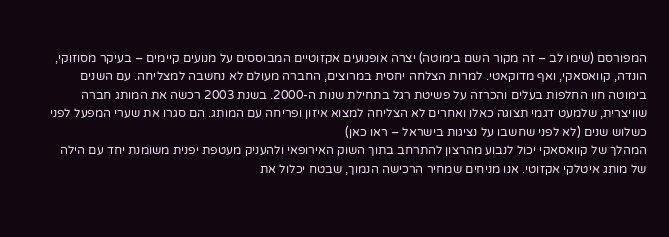המפורסם (שימו לב – זה מקור השם בימוטה) יצרה אופנועים אקזוטיים המבוססים על מנועים קיימים – בעיקר מסוזוקי, הונדה, קוואסאקי, ואף מדוקאטי. למרות הצלחה יחסית במרוצים, החברה מעולם לא נחשבה למצליחה. עם השנים בימוטה חוו החלפות בעלים והכרזה על פשיטת רגל בתחילת שנות ה-2000. בשנת 2003 רכשה את המותג חברה שוויצרית, שלמעט דגמי תצוגה כאלו ואחרים לא הצליחה למצוא איזון ופריחה עם המותג. הם סגרו את שערי המפעל לפני כשלוש שנים (לא לפני שחשבו על נציגות בישראל – ראו כאן)
המהלך של קוואסאקי יכול לנבוע מהרצון להתרחב בתוך השוק האירופאי ולהעניק מעטפת יפנית משומנת יחד עם הילה של מותג איטלקי אקזוטי. אנו מניחים שמחיר הרכישה הנמוך, שבטח יכלול את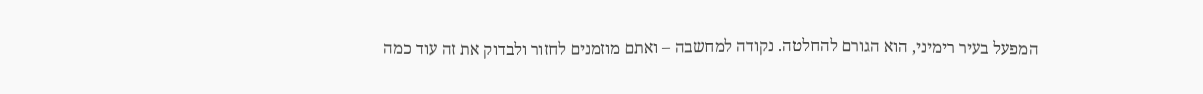המפעל בעיר רימיני, הוא הגורם להחלטה. נקודה למחשבה – ואתם מוזמנים לחזור ולבדוק את זה עוד כמה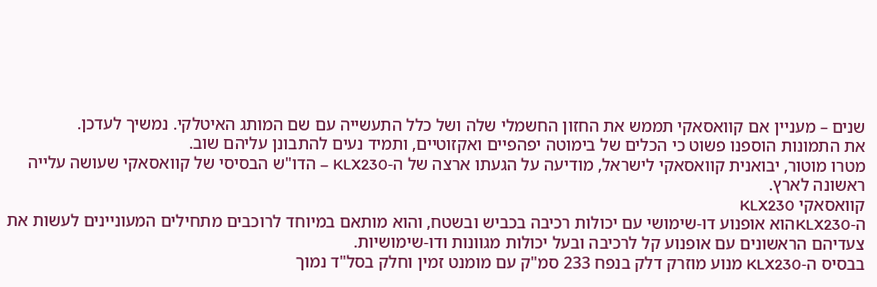שנים – מעניין אם קוואסאקי תממש את החזון החשמלי שלה ושל כלל התעשייה עם שם המותג האיטלקי. נמשיך לעדכן.
את התמונות הוספנו פשוט כי הכלים של בימוטה יפהפיים ואקזוטיים, ותמיד נעים להתבונן עליהם שוב.
מטרו מוטור, יבואנית קוואסאקי לישראל, מודיעה על הגעתו ארצה של ה-KLX230 – הדו"ש הבסיסי של קוואסאקי שעושה עלייה ראשונה לארץ.
קוואסאקי KLX230
ה-KLX230הוא אופנוע דו-שימושי עם יכולות רכיבה בכביש ובשטח, והוא מותאם במיוחד לרוכבים מתחילים המעוניינים לעשות את צעדיהם הראשונים עם אופנוע קל לרכיבה ובעל יכולות מגוונות ודו-שימושיות.
בבסיס ה-KLX230 מנוע מוזרק דלק בנפח 233 סמ"ק עם מומנט זמין וחלק בסל"ד נמוך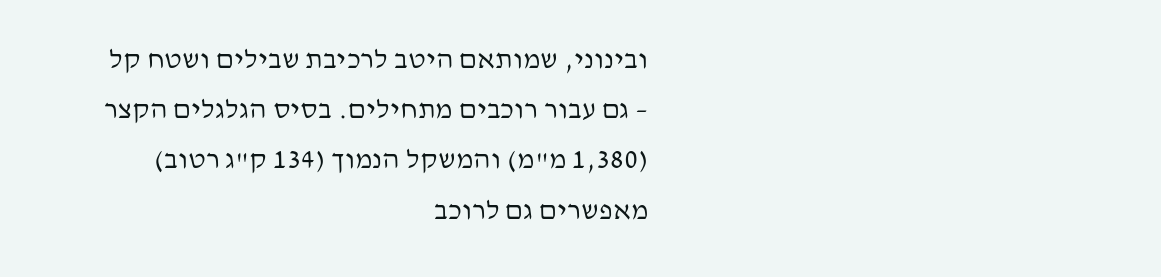ובינוני, שמותאם היטב לרכיבת שבילים ושטח קל – גם עבור רוכבים מתחילים. בסיס הגלגלים הקצר (1,380 מ"מ) והמשקל הנמוך (134 ק"ג רטוב) מאפשרים גם לרוכב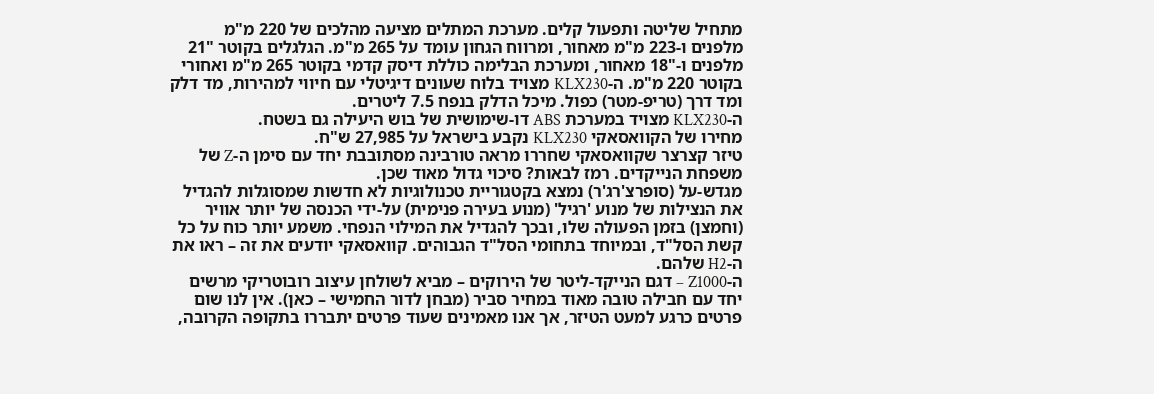מתחיל שליטה ותפעול קלים. מערכת המתלים מציעה מהלכים של 220 מ"מ מלפנים ו-223 מ"מ מאחור, ומרווח הגחון עומד על 265 מ"מ. הגלגלים בקוטר "21 מלפנים ו-"18 מאחור, ומערכת הבלימה כוללת דיסק קדמי בקוטר 265 מ"מ ואחורי בקוטר 220 מ"מ. ה-KLX230 מצויד בלוח שעונים דיגיטלי עם חיווי למהירות, מד דלק ומד דרך (טריפ-מטר) כפול. מיכל הדלק בנפח 7.5 ליטרים.
ה-KLX230 מצויד במערכת ABS דו-שימושית של בוש היעילה גם בשטח.
מחירו של הקוואסאקי KLX230 נקבע בישראל על 27,985 ש"ח.
טיזר קצרצר שקוואסאקי שחררו מראה טורבינה מסתובבת יחד עם סימן ה-Z של משפחת הנייקדים. רמז לבאות? סיכוי גדול מאוד שכן.
מגדש-על (סופרצ'רג'ר) נמצא בקטגוריית טכנולוגיות לא חדשות שמסוגלות להגדיל את הנצילות של מנוע 'רגיל' (מנוע בעירה פנימית) על-ידי הכנסה של יותר אוויר (וחמצן) בזמן הפעולה שלו, ובכך להגדיל את המילוי הנפחי. משמע יותר כוח על כל קשת הסל"ד, ובמיוחד בתחומי הסל"ד הגבוהים. קוואסאקי יודעים את זה – ראו את ה-H2 שלהם.
ה-Z1000 – דגם הנייקד-ליטר של הירוקים – מביא לשולחן עיצוב רובוטריקי מרשים יחד עם חבילה טובה מאוד במחיר סביר (מבחן לדור החמישי – כאן). אין לנו שום פרטים כרגע למעט הטיזר, אך אנו מאמינים שעוד פרטים יתבררו בתקופה הקרובה,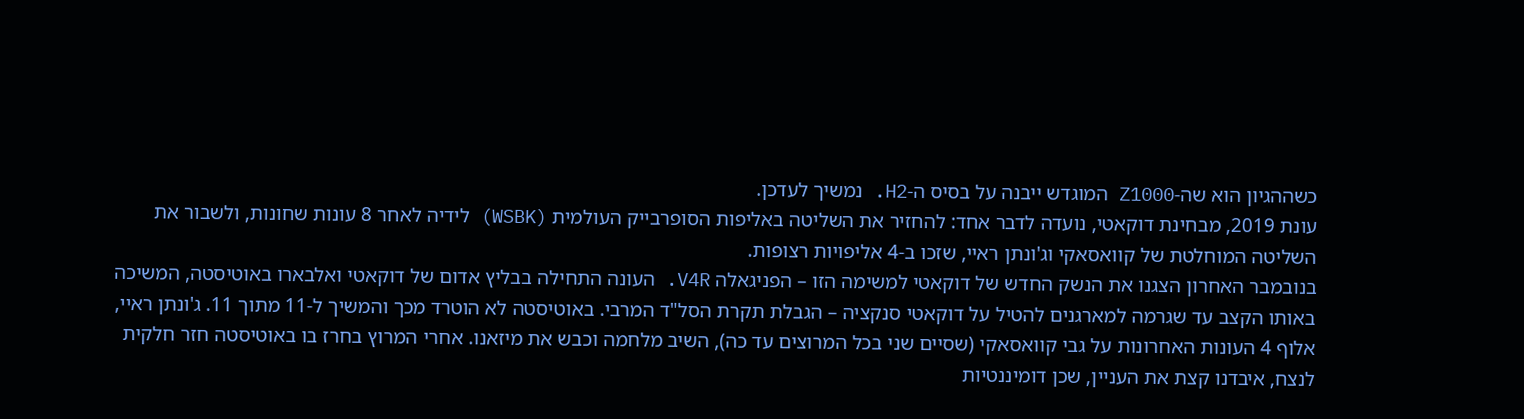כשההגיון הוא שה-Z1000 המוגדש ייבנה על בסיס ה-H2. נמשיך לעדכן.
עונת 2019, מבחינת דוקאטי, נועדה לדבר אחד: להחזיר את השליטה באליפות הסופרבייק העולמית (WSBK) לידיה לאחר 8 עונות שחונות, ולשבור את השליטה המוחלטת של קוואסאקי וג'ונתן ראיי, שזכו ב-4 אליפויות רצופות.
בנובמבר האחרון הצגנו את הנשק החדש של דוקאטי למשימה הזו – הפניגאלה V4R. העונה התחילה בבליץ אדום של דוקאטי ואלבארו באוטיסטה, המשיכה באותו הקצב עד שגרמה למארגנים להטיל על דוקאטי סנקציה – הגבלת תקרת הסל"ד המרבי. באוטיסטה לא הוטרד מכך והמשיך ל-11 מתוך 11. ג'ונתן ראיי, אלוף 4 העונות האחרונות על גבי קוואסאקי (שסיים שני בכל המרוצים עד כה), השיב מלחמה וכבש את מיזאנו. אחרי המרוץ בחרז בו באוטיסטה חזר חלקית לנצח, איבדנו קצת את העניין, שכן דומיננטיות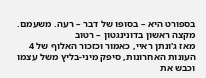בספורט היא – בסופו של דבר – רעה. משעמם.
מקצה ראשון בדונינגטון – רטוב
מאז ג'ונתן ראיי, כאמור וכזכור האלוף של 4 העונות האחרונות, סיפק מיני-בליץ משל עצמו וכבש את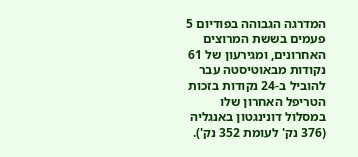המדרגה הגבוהה בפודיום 5 פעמים בששת המרוצים האחרונים, ומגירעון של 61 נקודות מבאוטיסטה עבר להוביל ב-24 נקודות בזכות הטריפל האחרון שלו במסלול דונינגטון באנגליה (376 נק' לעומת 352 נק').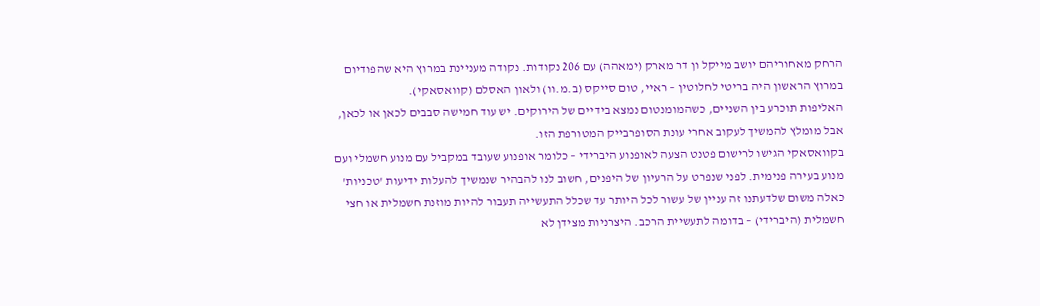הרחק מאחוריהם יושב מייקל ון דר מארק (ימאהה) עם 206 נקודות. נקודה מעניינת במרוץ היא שהפודיום במרוץ הראשון היה בריטי לחלוטין – ראיי, טום סייקס (ב.מ.וו) ולאון האסלם (קוואסאקי).
האליפות תוכרע בין השניים, כשהמומנטום נמצא בידיים של הירוקים. יש עוד חמישה סבבים לכאן או לכאן, אבל מומלץ להמשיך לעקוב אחרי עונת הסופרבייק המטורפת הזו.
בקוואסאקי הגישו לרישום פטנט הצעה לאופנוע היברידי – כלומר אופנוע שעובד במקביל עם מנוע חשמלי ועם מנוע בעירה פנימית. לפני שנפרט על הרעיון של היפנים, חשוב לנו להבהיר שנמשיך להעלות ידיעות 'טכניות' כאלה משום שלדעתנו זה עניין של עשור לכל היותר עד שכלל התעשייה תעבור להיות מוזנת חשמלית או חצי חשמלית (היברידי) – בדומה לתעשיית הרכב. היצרניות מצידן לא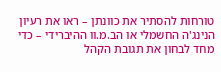טורחות להסתיר את כוונתן – ראו את רעיון הנינג'ה החשמלי או הב.מ.וו ההיברידי – כדי מחד לבחון את תגובת הקהל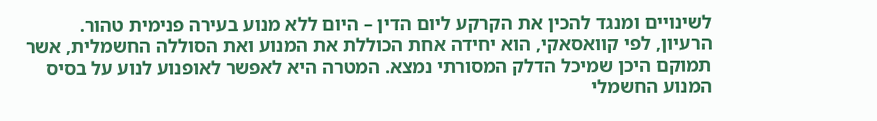לשינויים ומנגד להכין את הקרקע ליום הדין – היום ללא מנוע בעירה פנימית טהור.
הרעיון, לפי קוואסאקי, הוא יחידה אחת הכוללת את המנוע ואת הסוללה החשמלית, אשר תמוקם היכן שמיכל הדלק המסורתי נמצא. המטרה היא לאפשר לאופנוע לנוע על בסיס המנוע החשמלי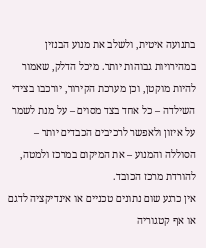בתנועה איטית, ולשלב את מנוע הבנזין במהירויות גבוהות יותר. מיכל הדלק, שאמור להיות מוקטן, וכן מערכת הקירור, יורכבו בצידי השילדה – כל אחד בצד מסוים – על מנת לשמר על איזון ולאפשר לרכיבים הכבדים יותר – הסוללה והמנוע – את המיקום במרכז ולמטה, להורדת מרכז הכובד.
אין כרגע שום נתונים טכניים או אינדיקציה לדגם או אף קטגוריה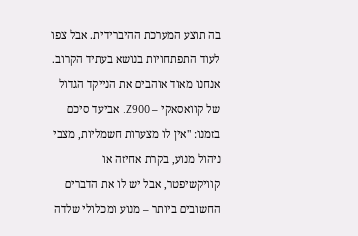בה תוצע המערכת ההיברידית. אבל צפו לעוד התפתחויות בנושא בעתיד הקרוב.
אנחנו מאוד אוהבים את הנייקד הגדול של קוואסאקי – Z900. אביעד סיכם בזמנו: "אין לו מצערות חשמליות, מצבי ניהול מנוע, בקרת אחיזה או קוויקשיפטר, אבל יש לו את הדברים החשובים ביותר – מנוע ומכלולי שלדה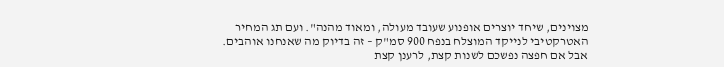מצוינים, שיחד יוצרים אופנוע שעובד מעולה, ומאוד מהנה". ועם תג המחיר האטרקטיבי לנייקד המוצלח בנפח 900 סמ"ק – זה בדיוק מה שאנחנו אוהבים.
אבל אם חפצה נפשכם לשנות קצת, לרענן קצת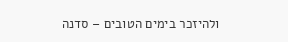ולהיזכר בימים הטובים – סדנה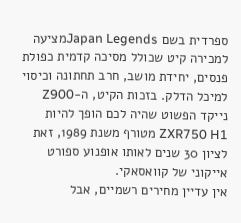ספרדית בשם Japan Legendsמציעה למכירה קיט שכולל מסיכה קדמית כפולת פנסים, יחידת מושב, חרב תחתונה וכיסוי למיכל הדלק. בזכות הקיט, ה-Z900 נייקד הפשוט שהיה לכם הופך להיות ZXR750 H1 מטורף משנת 1989, זאת לציון 30 שנים לאותו אופנוע ספורט אייקוני של קוואסאקי.
אין עדיין מחירים רשמיים, אבל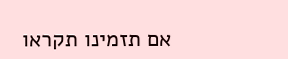אם תזמינו תקראו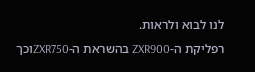לנו לבוא ולראות.
רפליקת ה-ZXR900 בהשראת ה-ZXR750וכך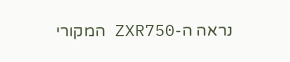נראה ה-ZXR750 המקורי